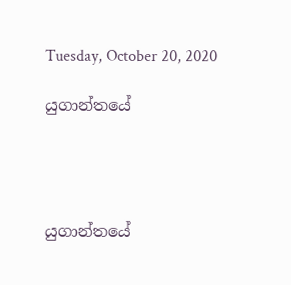Tuesday, October 20, 2020

යුගාන්තයේ




යුගාන්තයේ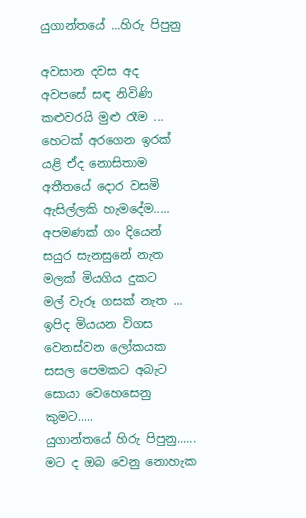යුගාන්තයේ ...හිරු පිපුනු

අවසාන දවස අද
අවපසේ සඳ නිවිණි
කළුවරයි මුළු රෑම ...
හෙටක් අරගෙන ඉරක්
යළි ඒද නොසිතාම
අතීතයේ දොර වසමි
ඇසිල්ලකි හැමදේම.....
අපමණක් ගං දියෙන්
සයුර සැනසුනේ නැත
මලක් මියගිය දුකට
මල් වැරූ ගසක් නැත ...
ඉපිද මියයන විගස
වෙනස්වන ලෝකයක
සසල පෙමකට අබැට
සොයා වෙහෙසෙනු කුමට.....
යුගාන්තයේ හිරු පිපුනු......
මට ද ඔබ වෙනු නොහැක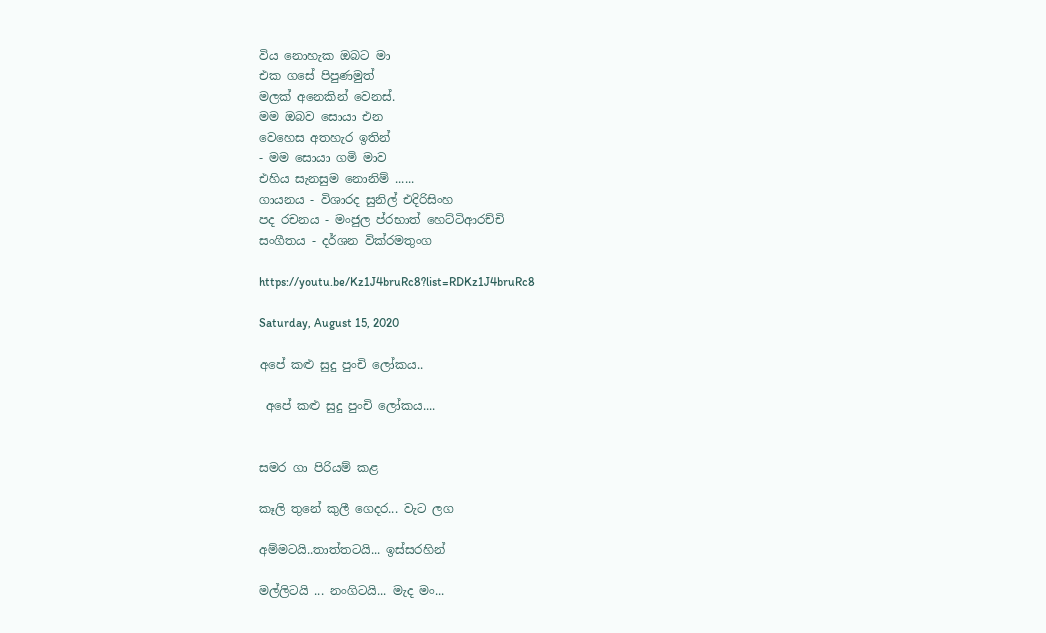විය නොහැක ඔබට මා
එක ගසේ පිපුණමුත්
මලක් අනෙකින් වෙනස්.
මම ඔබව සොයා එන
වෙහෙස අතහැර ඉතින්
- මම සොයා ගමි මාව
එහිය සැනසුම නොනිම් ......
ගායනය - විශාරද සුනිල් එදිරිසිංහ
පද රචනය - මංජුල ප්රභාත් හෙට්ටිආරච්චි
සංගීතය - දර්ශන වික්රමතුංග

https://youtu.be/Kz1J4bruRc8?list=RDKz1J4bruRc8

Saturday, August 15, 2020

අපේ කළු සුදු පුංචි ලෝකය..

 අපේ කළු සුදු පුංචි ලෝකය....


සමර ගා පිරියම් කළ

කෑලි තුනේ කුලී ගෙදර... වැට ලග

අම්මටයි..තාත්තටයි... ඉස්සරහින්

මල්ලිටයි ... නංගිටයි... මැද මං...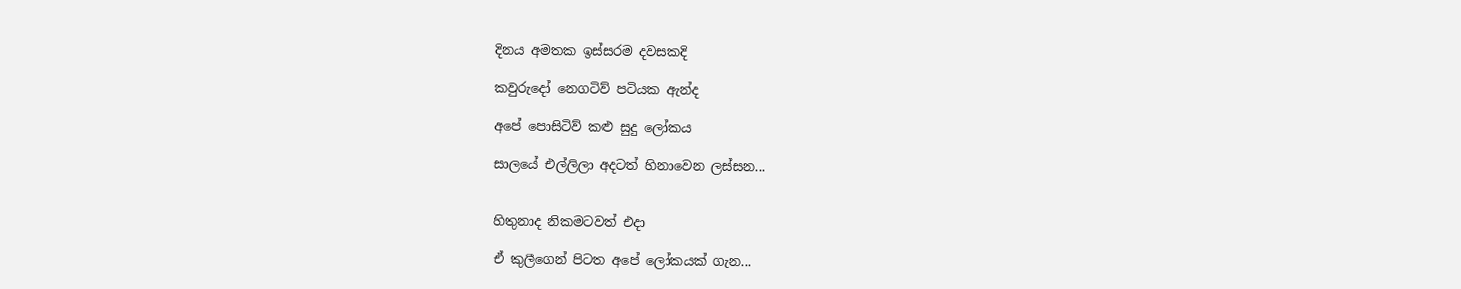දිනය අමතක ඉස්සරම දවසකදි

කවුරුදෝ නෙගටිව් පටියක ඇන්ද

අපේ පොසිටිව් කළු සුදු ලෝකය

සාලයේ එල්ලිලා අදටත් හිනාවෙන ලස්සන...


හිතුනාද නිකමටවත් එදා

ඒ කුලීගෙන් පිටත අපේ ලෝකයක් ගැන...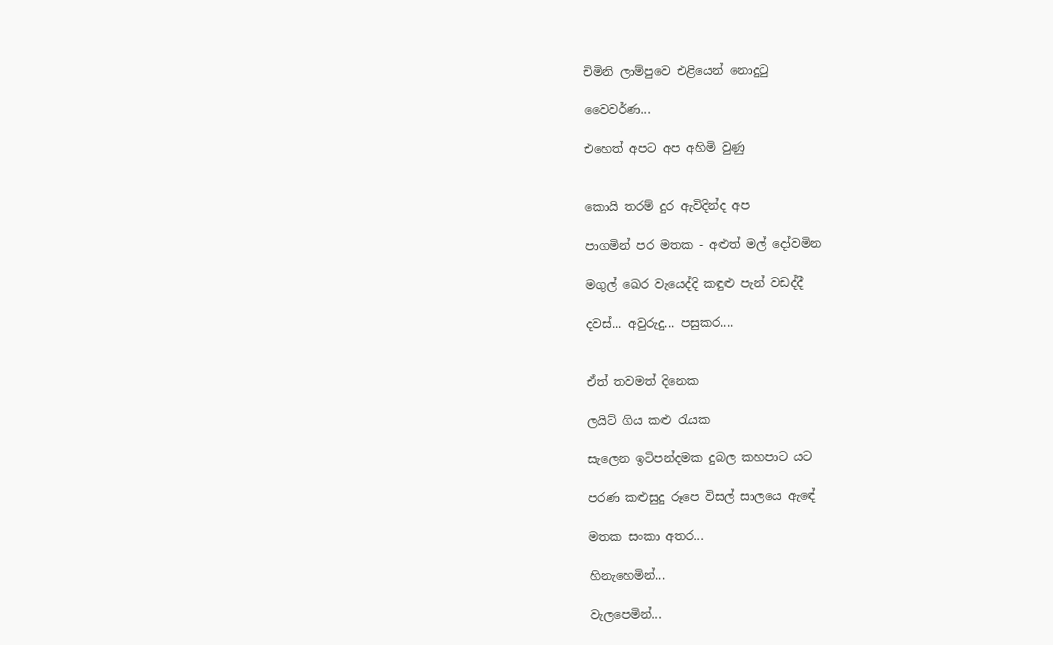චිමිනි ලාම්පුවෙ එළියෙන් නොදුටු

වෛවර්ණ...

එහෙත් අපට අප අහිමි වුණු


කොයි තරම් දුර ඇවිදින්ද අප

පාගමින් පර මතක - අළුත් මල් දෝවමින

මගුල් ඛෙර වැයෙද්දි කඳුළු පැන් වඩද්දී

දවස්... අවුරුදු... පසුකර....


ඒත් තවමත් දිනෙක

ලයිට් ගිය කළු රැයක

සැලෙන ඉටිපන්දමක දුබල කහපාට යට

පරණ කළුසුදු රූපෙ විසල් සාලයෙ ඇඳේ

මතක සංකා අතර...

හිනැහෙමින්...

වැලපෙමින්...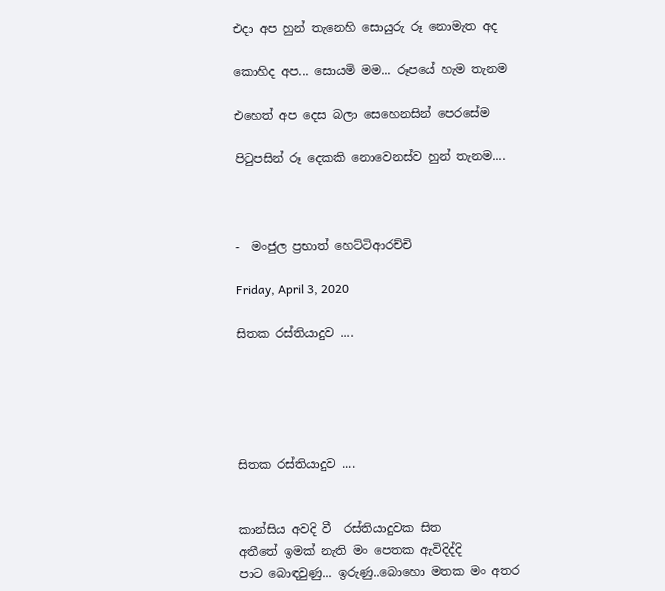එදා අප හුන් තැනෙහි සොයුරු රූ නොමැත අද

කොහිද අප... සොයමි මම... රූපයේ හැම තැනම

එහෙත් අප දෙස බලා සෙහෙනසින් පෙරසේම

පිටුපසින් රූ දෙකකි නොවෙනස්ව හුන් තැනම....



-  මංජුල ප්‍රභාත් හෙට්ටිආරච්චි

Friday, April 3, 2020

සිතක රස්තියාදුව ....





සිතක රස්තියාදුව ....


කාන්සිය අවදි වී  රස්තියාදුවක සිත
අතීතේ ඉමක් නැති මං පෙතක ඇවිදිද්දි
පාට බොඳවුණු... ඉරුණු..බොහො මතක මං අතර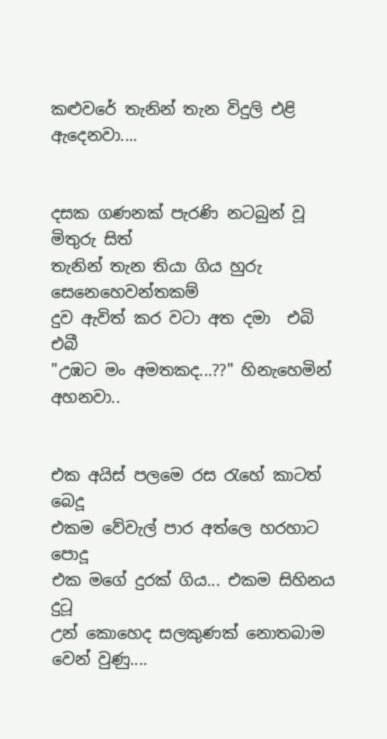කළුවරේ තැනින් තැන විදුලි එළි ඇදෙනවා....


දසක ගණනක් පැරණි නටබුන් වූ මිතුරු සිත්
තැනින් තැන තියා ගිය හුරු  සෙනෙහෙවන්තකම්
දුව ඇවිත් කර වටා අත දමා  එබි එබී
"උඹට මං අමතකද...??" හිනැහෙමින් අහනවා..


එක අයිස් පලමෙ රස රැහේ කාටත් බෙදූ
එකම වේවැල් පාර අත්ලෙ හරහාට පොදූ
එක මගේ දුරක් ගිය... එකම සිහිනය දුටූ
උන් කොහෙද සලකුණක් නොතබාම වෙන් වුණු....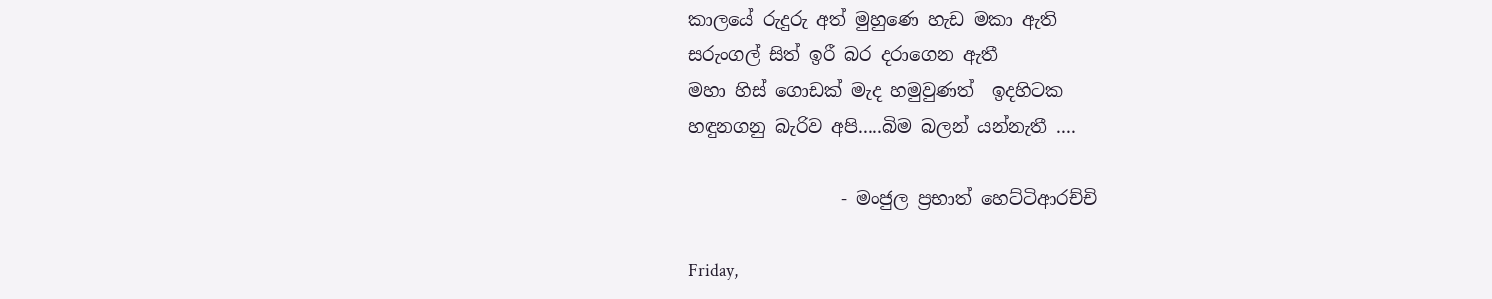කාලයේ රුදුරු අත් මුහුණෙ හැඩ මකා ඇති
සරුංගල් සිත් ඉරී බර දරාගෙන ඇතී
මහා හිස් ගොඩක් මැද හමුවුණත්  ඉදහිටක
හඳුනගනු බැරිව අපි.....බිම බලන් යන්නැතී ....

                 - මංජුල ප්‍රභාත් හෙට්ටිආරච්චි

Friday,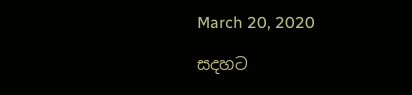March 20, 2020

සදහට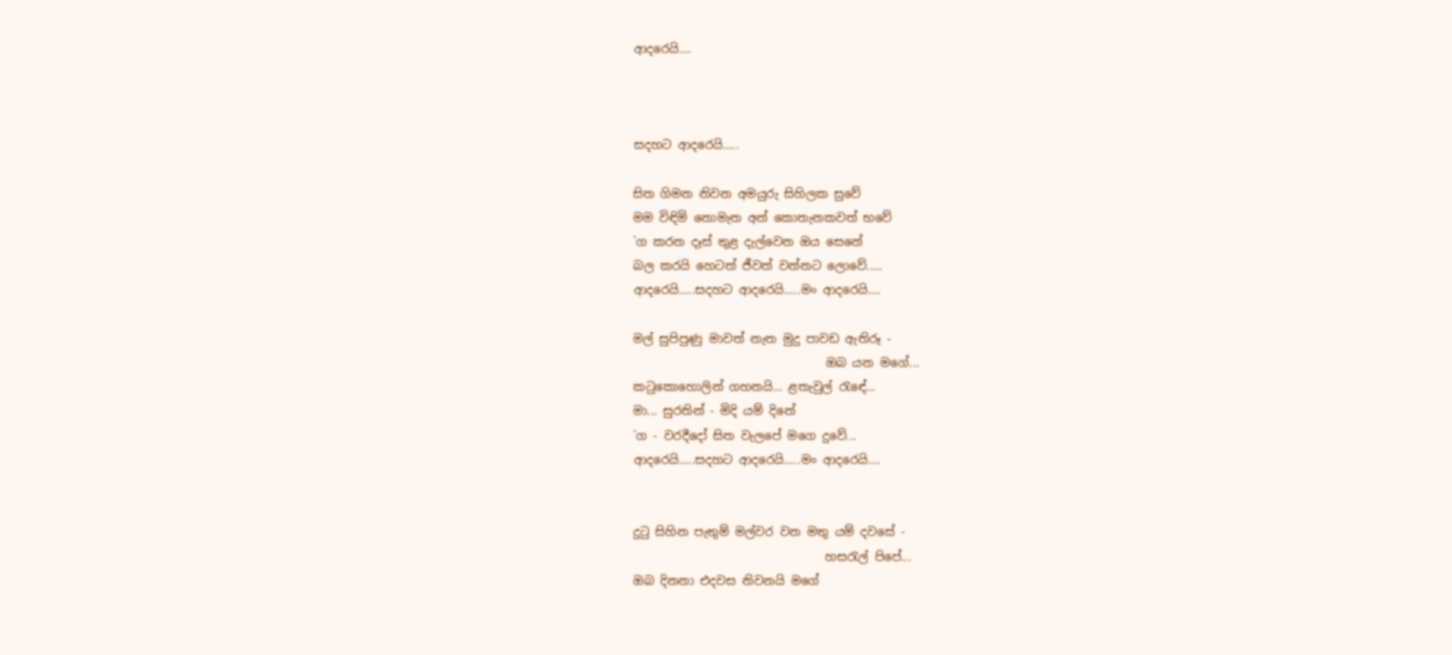ආදරෙයි....



සදහට ආදරෙයි.....

සිත ගිමන නිවන අමයුරු සිහිලක සුවේ
මම විඳිමි නොමැත අන් කොතැනකවත් භවේ
`ග කරන දෑස් තුළ දැල්වෙන ඔය සෙනේ
බල කරයි හෙටත් ජීවත් වන්නට ලොවේ.....
ආදරෙයි.....සදහට ආදරෙයි.....මං ආදරෙයි....

මල් සුපිපුණු මාවත් නැත මුදු පාවඩ ඇතිරූ -
                                ඔබ යන මගේ...
කටුකොහොලින් ගහනයි... ළතැවුල් රැඳේ...
මා... සුරතින් - මිදි යම් දිනේ
`ග - වරදීදෝ සිත වැලපේ මගෙ දුවේ...
ආදරෙයි.....සදහට ආදරෙයි.....මං ආදරෙයි....


දුටු සිහින පැතුම් මල්වර වන මතු යම් දවසේ -
                                හසරැල් පිපේ...
ඔබ දිනනා එදවස නිවනයි මගේ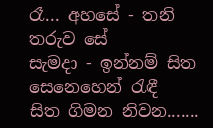රෑ... අහසේ - තනි තරුව සේ
සැමදා - ඉන්නම් සිත සෙනෙහෙන් රැඳී
සිත ගිමන නිවන.......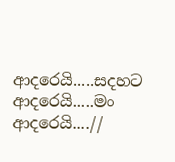ආදරෙයි.....සදහට ආදරෙයි.....මං ආදරෙයි....//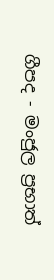ගීපද - මංජුල ප්‍රභාත්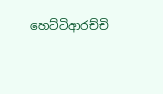හෙට්ටිආරච්චි